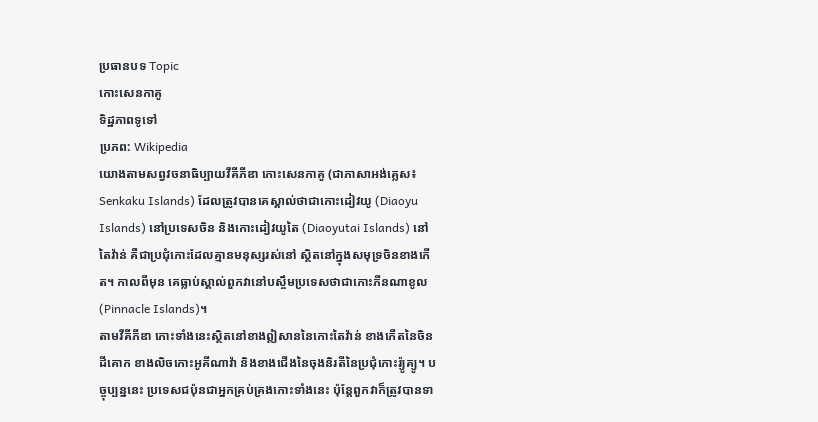ប្រធានបទ Topic
កោះសេនកាគូ
ទិដ្ឋភាពទូទៅ
ប្រភព: Wikipedia
យោងតាមសព្វវចនាធិប្បាយវីគីភីឌា កោះសេនកាគូ (ជាភាសាអង់គ្លេស៖ Senkaku Islands) ដែលត្រូវបានគេស្គាល់ថាជាកោះដៀវយូ (Diaoyu Islands) នៅប្រទេសចិន និងកោះដៀវយូតៃ (Diaoyutai Islands) នៅតៃវ៉ាន់ គឺជាប្រជុំកោះដែលគ្មានមនុស្សរស់នៅ ស្ថិតនៅក្នុងសមុទ្រចិនខាងកើត។ កាលពីមុន គេធ្លាប់ស្គាល់ពួកវានៅបស្ចឹមប្រទេសថាជាកោះភីនណាខូល (Pinnacle Islands)។
តាមវីគីភីឌា កោះទាំងនេះស្ថិតនៅខាងឦសាននៃកោះតៃវ៉ាន់ ខាងកើតនៃចិនដីគោក ខាងលិចកោះអូគីណាវ៉ា និងខាងជើងនៃចុងនិរតីនៃប្រជុំកោះរ៉្យូគ្យូ។ បច្ចុប្បន្ននេះ ប្រទេសជប៉ុនជាអ្នកគ្រប់គ្រងកោះទាំងនេះ ប៉ុន្តែពួកវាក៏ត្រូវបានទា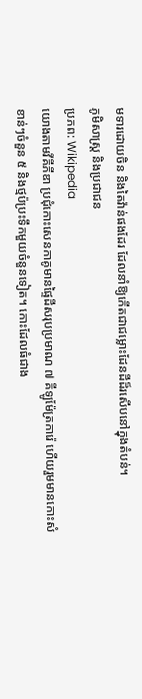មទារដោយចិន និងតៃវ៉ាន់ផងដែរ ដែលនាំឱ្យកើតជាជម្លោះដែនដីដ៏រសើបនៅក្នុងតំបន់។
ភូមិសាស្ត្រ និងប្រជាជន
ប្រភព: Wikipedia
យោងតាមវីគីភីឌា ប្រជុំកោះសេនកាគូមានផ្ទៃដីសរុបប្រមាណ ៧ គីឡូម៉ែត្រការ៉េ ហើយរួមមានកោះសំខាន់ៗចំនួន ៥ និងថ្មប៉ប្រះទឹកមួយចំនួនទៀត។ កោះដែលធំជាង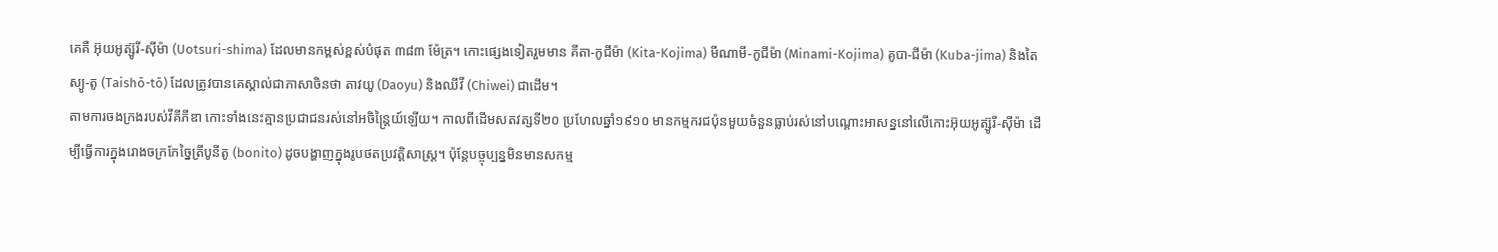គេគឺ អ៊ុយអូត្ស៊ូរី-ស៊ីម៉ា (Uotsuri-shima) ដែលមានកម្ពស់ខ្ពស់បំផុត ៣៨៣ ម៉ែត្រ។ កោះផ្សេងទៀតរួមមាន គីតា-កូជីម៉ា (Kita-Kojima) មីណាមី-កូជីម៉ា (Minami-Kojima) គូបា-ជីម៉ា (Kuba-jima) និងតៃស្យូ-តូ (Taishō-tō) ដែលត្រូវបានគេស្គាល់ជាភាសាចិនថា តាវយូ (Daoyu) និងឈីវី (Chiwei) ជាដើម។
តាមការចងក្រងរបស់វីគីភីឌា កោះទាំងនេះគ្មានប្រជាជនរស់នៅអចិន្ត្រៃយ៍ឡើយ។ កាលពីដើមសតវត្សទី២០ ប្រហែលឆ្នាំ១៩១០ មានកម្មករជប៉ុនមួយចំនួនធ្លាប់រស់នៅបណ្តោះអាសន្ននៅលើកោះអ៊ុយអូត្ស៊ូរី-ស៊ីម៉ា ដើម្បីធ្វើការក្នុងរោងចក្រកែច្នៃត្រីបូនីតូ (bonito) ដូចបង្ហាញក្នុងរូបថតប្រវត្តិសាស្ត្រ។ ប៉ុន្តែបច្ចុប្បន្នមិនមានសកម្ម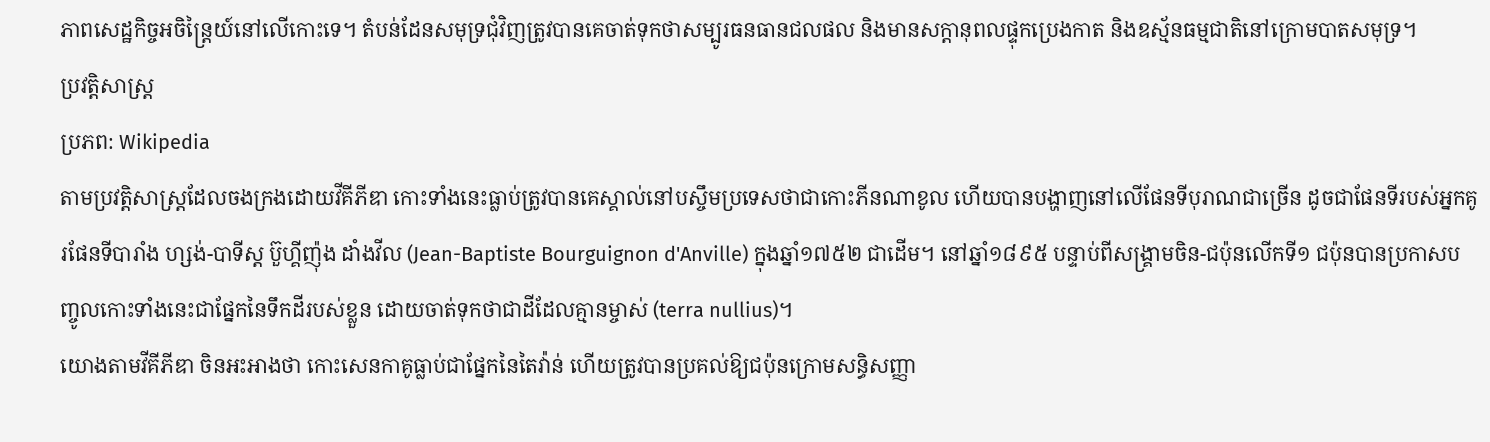ភាពសេដ្ឋកិច្ចអចិន្ត្រៃយ៍នៅលើកោះទេ។ តំបន់ដែនសមុទ្រជុំវិញត្រូវបានគេចាត់ទុកថាសម្បូរធនធានជលផល និងមានសក្តានុពលផ្ទុកប្រេងកាត និងឧស្ម័នធម្មជាតិនៅក្រោមបាតសមុទ្រ។
ប្រវត្តិសាស្ត្រ
ប្រភព: Wikipedia
តាមប្រវត្តិសាស្ត្រដែលចងក្រងដោយវីគីភីឌា កោះទាំងនេះធ្លាប់ត្រូវបានគេស្គាល់នៅបស្ចឹមប្រទេសថាជាកោះភីនណាខូល ហើយបានបង្ហាញនៅលើផែនទីបុរាណជាច្រើន ដូចជាផែនទីរបស់អ្នកគូរផែនទីបារាំង ហ្សង់-បាទីស្ត ប៊ួហ្គីញ៉ុង ដាំងវីល (Jean-Baptiste Bourguignon d'Anville) ក្នុងឆ្នាំ១៧៥២ ជាដើម។ នៅឆ្នាំ១៨៩៥ បន្ទាប់ពីសង្គ្រាមចិន-ជប៉ុនលើកទី១ ជប៉ុនបានប្រកាសបញ្ចូលកោះទាំងនេះជាផ្នែកនៃទឹកដីរបស់ខ្លួន ដោយចាត់ទុកថាជាដីដែលគ្មានម្ចាស់ (terra nullius)។
យោងតាមវីគីភីឌា ចិនអះអាងថា កោះសេនកាគូធ្លាប់ជាផ្នែកនៃតៃវ៉ាន់ ហើយត្រូវបានប្រគល់ឱ្យជប៉ុនក្រោមសន្ធិសញ្ញា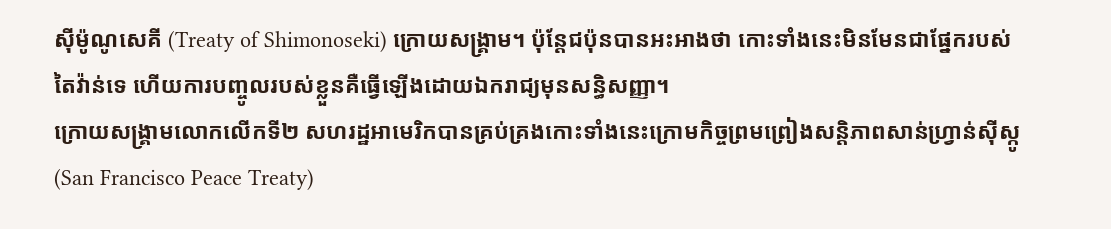ស៊ីម៉ូណូសេគី (Treaty of Shimonoseki) ក្រោយសង្គ្រាម។ ប៉ុន្តែជប៉ុនបានអះអាងថា កោះទាំងនេះមិនមែនជាផ្នែករបស់តៃវ៉ាន់ទេ ហើយការបញ្ចូលរបស់ខ្លួនគឺធ្វើឡើងដោយឯករាជ្យមុនសន្ធិសញ្ញា។
ក្រោយសង្គ្រាមលោកលើកទី២ សហរដ្ឋអាមេរិកបានគ្រប់គ្រងកោះទាំងនេះក្រោមកិច្ចព្រមព្រៀងសន្តិភាពសាន់ហ្វ្រាន់ស៊ីស្កូ (San Francisco Peace Treaty)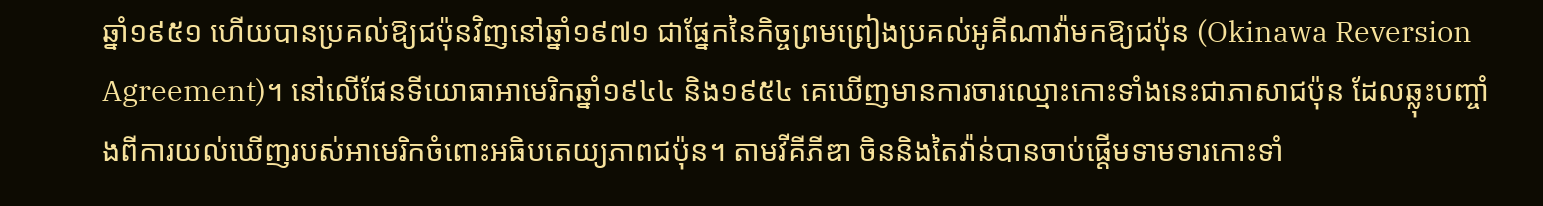ឆ្នាំ១៩៥១ ហើយបានប្រគល់ឱ្យជប៉ុនវិញនៅឆ្នាំ១៩៧១ ជាផ្នែកនៃកិច្ចព្រមព្រៀងប្រគល់អូគីណាវ៉ាមកឱ្យជប៉ុន (Okinawa Reversion Agreement)។ នៅលើផែនទីយោធាអាមេរិកឆ្នាំ១៩៤៤ និង១៩៥៤ គេឃើញមានការចារឈ្មោះកោះទាំងនេះជាភាសាជប៉ុន ដែលឆ្លុះបញ្ចាំងពីការយល់ឃើញរបស់អាមេរិកចំពោះអធិបតេយ្យភាពជប៉ុន។ តាមវីគីភីឌា ចិននិងតៃវ៉ាន់បានចាប់ផ្តើមទាមទារកោះទាំ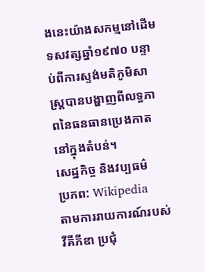ងនេះយ៉ាងសកម្មនៅដើមទសវត្សឆ្នាំ១៩៧០ បន្ទាប់ពីការស្ទង់មតិភូមិសាស្ត្របានបង្ហាញពីលទ្ធភាពនៃធនធានប្រេងកាតនៅក្នុងតំបន់។
សេដ្ឋកិច្ច និងវប្បធម៌
ប្រភព: Wikipedia
តាមការរាយការណ៍របស់វីគីភីឌា ប្រជុំ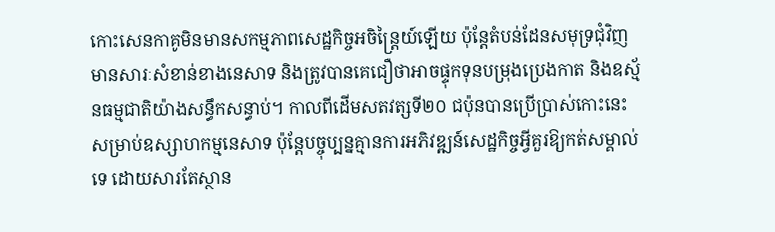កោះសេនកាគូមិនមានសកម្មភាពសេដ្ឋកិច្ចអចិន្ត្រៃយ៍ឡើយ ប៉ុន្តែតំបន់ដែនសមុទ្រជុំវិញមានសារៈសំខាន់ខាងនេសាទ និងត្រូវបានគេជឿថាអាចផ្ទុកទុនបម្រុងប្រេងកាត និងឧស្ម័នធម្មជាតិយ៉ាងសន្ធឹកសន្ធាប់។ កាលពីដើមសតវត្សទី២០ ជប៉ុនបានប្រើប្រាស់កោះនេះសម្រាប់ឧស្សាហកម្មនេសាទ ប៉ុន្តែបច្ចុប្បន្នគ្មានការអភិវឌ្ឍន៍សេដ្ឋកិច្ចអ្វីគួរឱ្យកត់សម្គាល់ទេ ដោយសារតែស្ថាន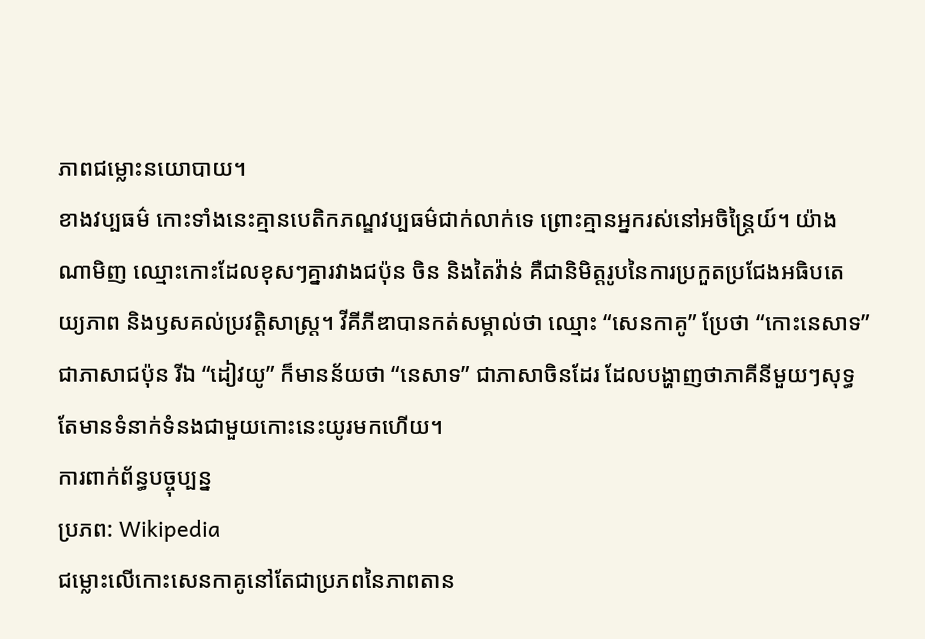ភាពជម្លោះនយោបាយ។
ខាងវប្បធម៌ កោះទាំងនេះគ្មានបេតិកភណ្ឌវប្បធម៌ជាក់លាក់ទេ ព្រោះគ្មានអ្នករស់នៅអចិន្ត្រៃយ៍។ យ៉ាងណាមិញ ឈ្មោះកោះដែលខុសៗគ្នារវាងជប៉ុន ចិន និងតៃវ៉ាន់ គឺជានិមិត្តរូបនៃការប្រកួតប្រជែងអធិបតេយ្យភាព និងឫសគល់ប្រវត្តិសាស្ត្រ។ វីគីភីឌាបានកត់សម្គាល់ថា ឈ្មោះ “សេនកាគូ” ប្រែថា “កោះនេសាទ” ជាភាសាជប៉ុន រីឯ “ដៀវយូ” ក៏មានន័យថា “នេសាទ” ជាភាសាចិនដែរ ដែលបង្ហាញថាភាគីនីមួយៗសុទ្ធតែមានទំនាក់ទំនងជាមួយកោះនេះយូរមកហើយ។
ការពាក់ព័ន្ធបច្ចុប្បន្ន
ប្រភព: Wikipedia
ជម្លោះលើកោះសេនកាគូនៅតែជាប្រភពនៃភាពតាន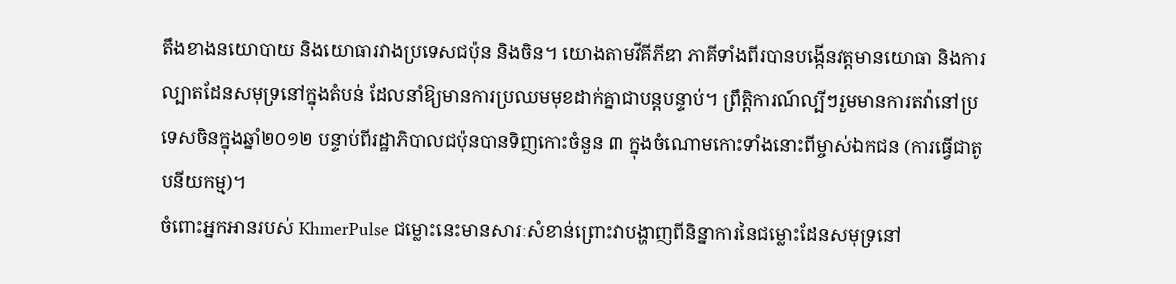តឹងខាងនយោបាយ និងយោធារវាងប្រទេសជប៉ុន និងចិន។ យោងតាមវីគីភីឌា ភាគីទាំងពីរបានបង្កើនវត្តមានយោធា និងការល្បាតដែនសមុទ្រនៅក្នុងតំបន់ ដែលនាំឱ្យមានការប្រឈមមុខដាក់គ្នាជាបន្តបន្ទាប់។ ព្រឹត្តិការណ៍ល្បីៗរួមមានការតវ៉ានៅប្រទេសចិនក្នុងឆ្នាំ២០១២ បន្ទាប់ពីរដ្ឋាភិបាលជប៉ុនបានទិញកោះចំនួន ៣ ក្នុងចំណោមកោះទាំងនោះពីម្ចាស់ឯកជន (ការធ្វើជាតូបនីយកម្ម)។
ចំពោះអ្នកអានរបស់ KhmerPulse ជម្លោះនេះមានសារៈសំខាន់ព្រោះវាបង្ហាញពីនិន្នាការនៃជម្លោះដែនសមុទ្រនៅ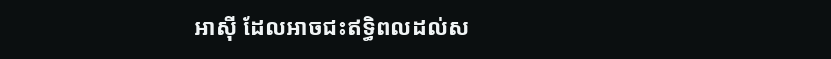អាស៊ី ដែលអាចជះឥទ្ធិពលដល់ស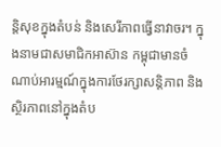ន្តិសុខក្នុងតំបន់ និងសេរីភាពធ្វើនាវាចរ។ ក្នុងនាមជាសមាជិកអាស៊ាន កម្ពុជាមានចំណាប់អារម្មណ៍ក្នុងការថែរក្សាសន្តិភាព និងស្ថិរភាពនៅក្នុងតំប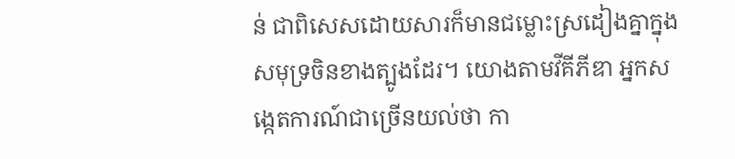ន់ ជាពិសេសដោយសារក៏មានជម្លោះស្រដៀងគ្នាក្នុងសមុទ្រចិនខាងត្បូងដែរ។ យោងតាមវីគីភីឌា អ្នកសង្កេតការណ៍ជាច្រើនយល់ថា កា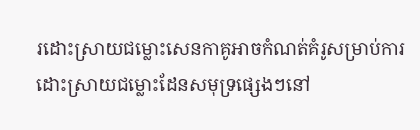រដោះស្រាយជម្លោះសេនកាគូអាចកំណត់គំរូសម្រាប់ការដោះស្រាយជម្លោះដែនសមុទ្រផ្សេងៗនៅ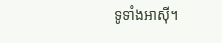ទូទាំងអាស៊ី។